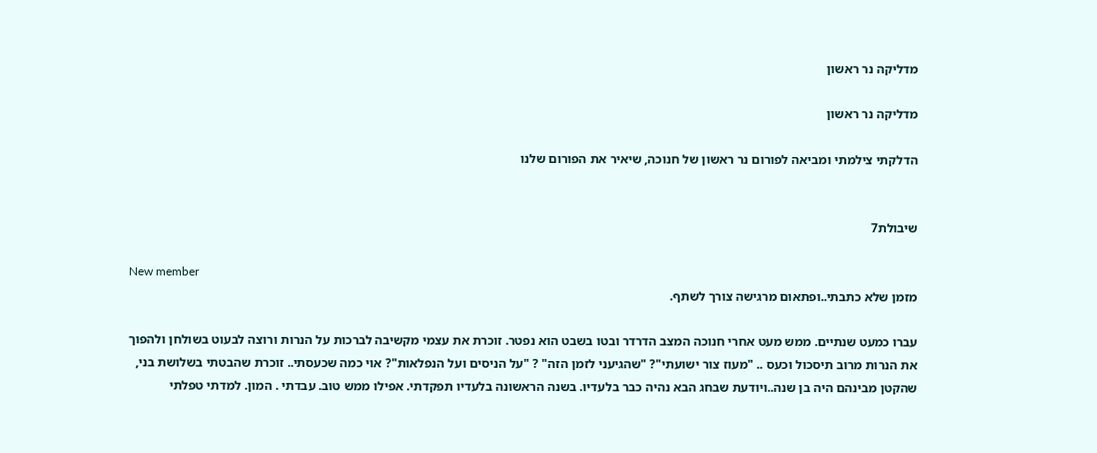מדליקה נר ראשון

מדליקה נר ראשון

הדלקתי צילמתי ומביאה לפורום נר ראשון של חנוכה, שיאיר את הפורום שלנו


שיבולת7

New member
מזמן שלא כתבתי..ופתאום מרגישה צורך לשתף.

עברו כמעט שנתיים. ממש מעט אחרי חנוכה המצב הדרדר ובטו בשבט הוא נפטר. זוכרת את עצמי מקשיבה לברכות על הנרות ורוצה לבעוט בשולחן ולהפוך את הנרות מרוב תיסכול וכעס .. "מעוז צור ישועתי"? "שהגיעני לזמן הזה" ? "על הניסים ועל הנפלאות"? אוי כמה שכעסתי.. זוכרת שהבטתי בשלושת בני, שהקטן מבינהם היה בן שנה..ויודעת שבחג הבא נהיה כבר בלעדיו. בשנה הראשונה בלעדיו תפקדתי. אפילו ממש טוב. עבדתי . המון. למדתי טפלתי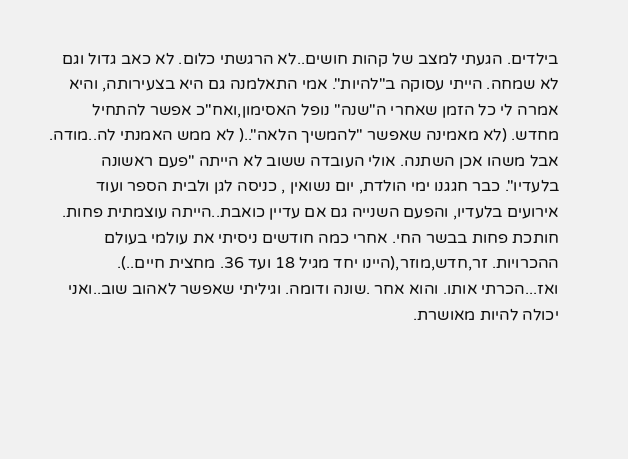בילדים. הגעתי למצב של קהות חושים..לא הרגשתי כלום. לא כאב גדול וגם לא שמחה. הייתי עסוקה ב"להיות". אמי התאלמנה גם היא בצעירותה, והיא אמרה לי כל הזמן שאחרי ה"שנה" נופל האסימון,ואח"כ אפשר להתחיל מחדש. (לא מאמינה שאפשר "להמשיך הלאה"..( לא ממש האמנתי לה..מודה. אבל משהו אכן השתנה. אולי העובדה ששוב לא הייתה "פעם ראשונה בלעדיו". כבר חגגנו ימי הולדת, יום נשואין , כניסה לגן ולבית הספר ועוד אירועים בלעדיו, והפעם השנייה גם אם עדיין כואבת..הייתה עוצמתית פחות. חותכת פחות בבשר החי. אחרי כמה חודשים ניסיתי את עולמי בעולם ההכרויות. זר,חדש,מוזר,(היינו יחד מגיל 18 ועד 36. מחצית חיים..). ואז...הכרתי אותו. והוא אחר .שונה ודומה. וגיליתי שאפשר לאהוב שוב..ואני יכולה להיות מאושרת.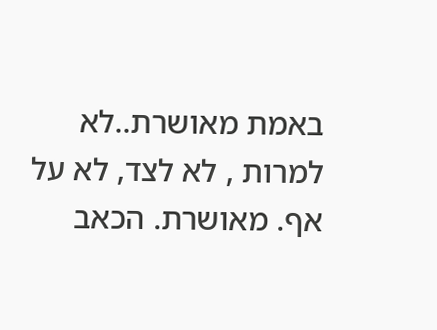באמת מאושרת..לא למרות , לא לצד, לא על אף. מאושרת. הכאב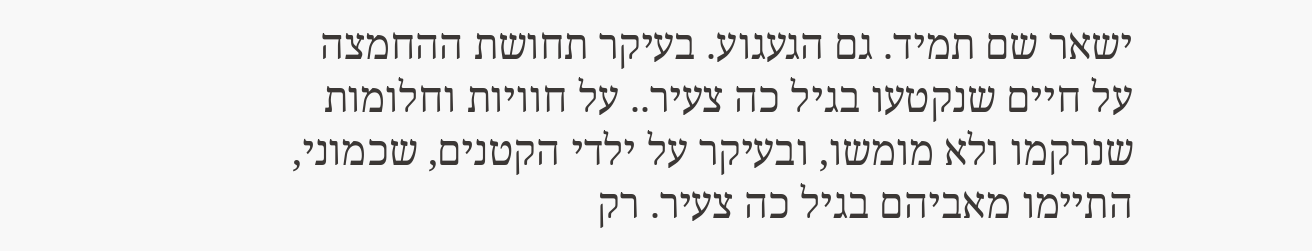ישאר שם תמיד. גם הגעגוע. בעיקר תחושת ההחמצה על חיים שנקטעו בגיל כה צעיר.. על חוויות וחלומות שנרקמו ולא מומשו, ובעיקר על ילדי הקטנים, שכמוני, התיימו מאביהם בגיל כה צעיר. רק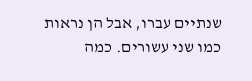שנתיים עברו, אבל הן נראות כמו שני עשורים. כמה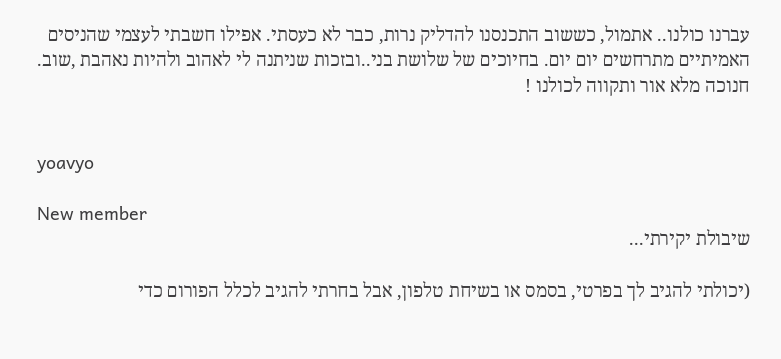עברנו כולנו.. אתמול, כששוב התכנסנו להדליק נרות, כבר לא כעסתי. אפילו חשבתי לעצמי שהניסים האמיתיים מתרחשים יום יום. בחיוכים של שלושת בני..ובזכות שניתנה לי לאהוב ולהיות נאהבת ,שוב. חנוכה מלא אור ותקווה לכולנו !


yoavyo

New member
שיבולת יקירתי...

(יכולתי להגיב לך בפרטי, בסמס או בשיחת טלפון, אבל בחרתי להגיב לכלל הפורום כדי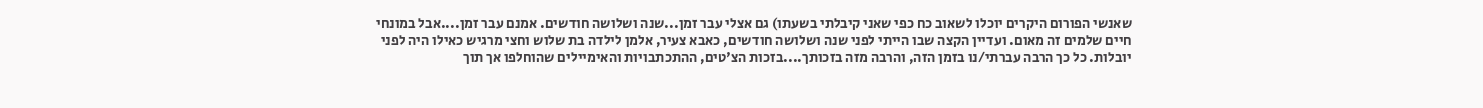שאנשי הפורום היקרים יוכלו לשאוב כח כפי שאני קיבלתי בשעתו) גם אצלי עבר זמן...שנה ושלושה חודשים. אמנם עבר זמן....אבל במונחי חיים שלמים זה מאום. ועדיין הקצה שבו הייתי לפני שנה ושלושה חודשים, כאבא צעיר, אלמן לילדה בת שלוש וחצי מרגיש כאילו היה לפני יובלות. כל כך הרבה עברתי/נו בזמן הזה, והרבה מזה בזכותך....בזכות הצ'טים, ההתכתבויות והאימיילים שהוחלפו אך תוך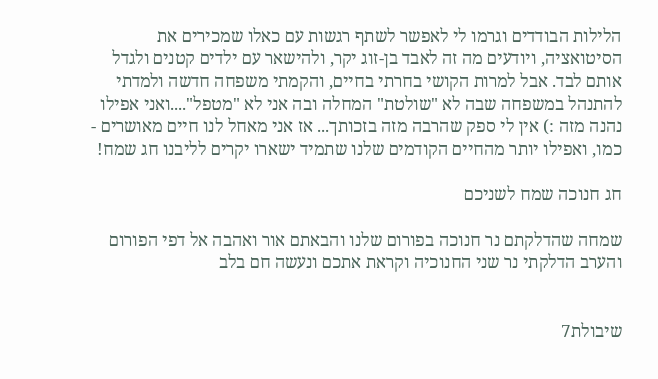הלילות הבודדים וגרמו לי לאפשר לשתף רגשות עם כאלו שמכירים את הסיטואציה, ויודעים מה זה לאבד בן-זוג יקר, ולהישאר עם ילדים קטנים ולגדל אותם לבד. אבל למרות הקושי בחרתי בחיים, והקמתי משפחה חדשה ולמדתי להתנהל במשפחה שבה לא "שולטת" המחלה ובה אני לא "מטפל"....ואני אפילו נהנה מזה :) אין לי ספק שהרבה מזה בזכותך... אז אני מאחל לנו חיים מאושרים - כמו, ואפילו יותר מהחיים הקודמים שלנו שתמיד ישארו יקרים לליבנו חג שמח!

חג חנוכה שמח לשניכם

שמחה שהדלקתם נר חנוכה בפורום שלנו והבאתם אור ואהבה אל דפי הפורום והערב הדלקתי נר שני החנוכיה וקראת אתכם ונעשה חם בלב


שיבולת7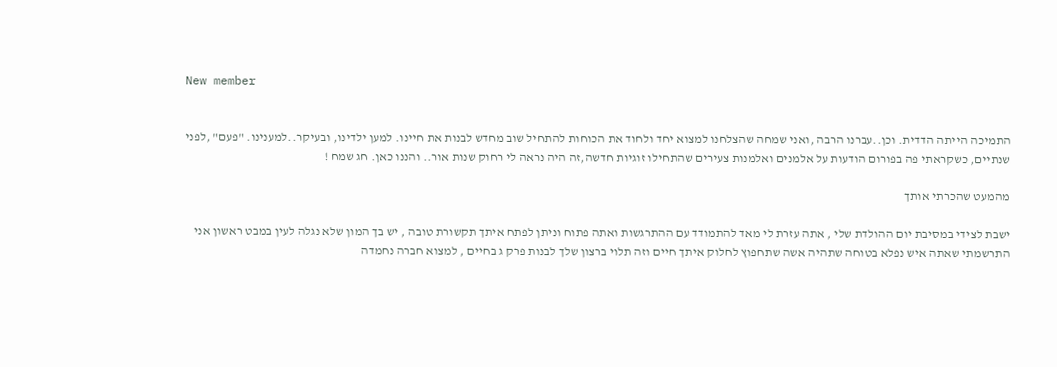New member


התמיכה הייתה הדדית. וכן..עברנו הרבה ,ואני שמחה שהצלחנו למצוא יחד ולחוד את הכוחות להתחיל שוב מחדש לבנות את חיינו. למען ילדינו, ובעיקר..למענינו. "פעם" ,לפני שנתיים, כשקראתי פה בפורום הודעות על אלמנים ואלמנות צעירים שהתחילו זוגיות חדשה,זה היה נראה לי רחוק שנות אור.. והננו כאן. חג שמח !

מהמעט שהכרתי אותך

ישבת לצידי במסיבת יום ההולדת שלי , אתה עזרת לי מאד להתמודד עם ההתרגשות ואתה פתוח וניתן לפתח איתך תקשורת טובה , יש בך המון שלא נגלה לעין במבט ראשון אני התרשמתי שאתה איש נפלא בטוחה שתהיה אשה שתחפוץ לחלוק איתך חיים וזה תלוי ברצון שלך לבנות פרק ג בחיים , למצוא חברה נחמדה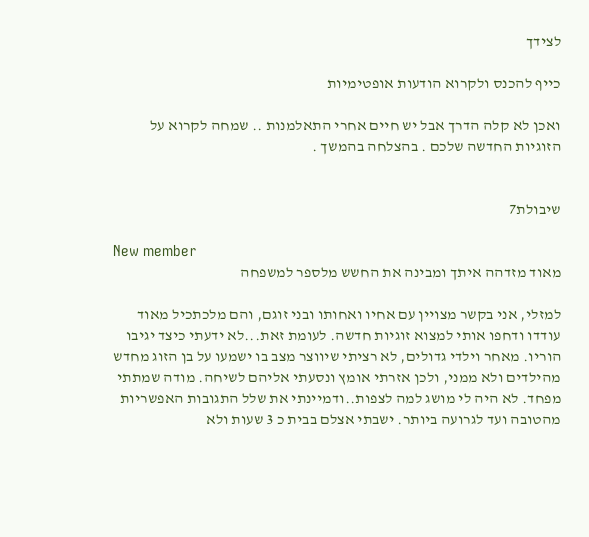לצידך

כייף להכנס ולקרוא הודעות אופטימיות

ואכן לא קלה הדרך אבל יש חיים אחרי התאלמנות .. שמחה לקרוא על הזוגיות החדשה שלכם . בהצלחה בהמשך .


שיבולת7

New member
מאוד מזדהה איתך ומבינה את החשש מלספר למשפחה

למזלי, אני בקשר מצויין עם אחיו ואחותו ובני זוגם, והם מלכתכיל מאוד עודדו ודחפו אותי למצוא זוגיות חדשה. לעומת זאת...לא ידעתי כיצד יגיבו הוריו. מאחר וילדי גדולים, לא רציתי שיווצר מצב בו ישמעו על בן הזוג מחדש מהילדים ולא ממני, ולכן אזרתי אומץ ונסעתי אליהם לשיחה. מודה שמתתי מפחד. לא היה לי מושג למה לצפות..ודמיינתי את שלל התגובות האפשריות מהטובה ועד לגרועה ביותר. ישבתי אצלם בבית כ 3 שעות ולא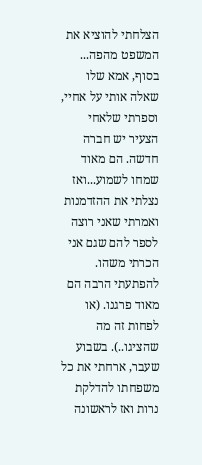הצלחתי להוציא את המשפט מהפה... בסוף, אמא שלו שאלה אותי על אחיי, וספרתי שלאחי הצעיר יש חברה חדשה. הם מאוד שמחו לשמוע...ואז נצלתי את ההזדמנות ואמרתי שאני רוצה לספר להם שגם אני הכרתי משהו. להפתעתי הרבה הם מאוד פרגנו. (או לפחות זה מה שהציגו..). בשבוע שעבר, ארחתי את כל משפחתו להדלקת נרות ואז לראשונה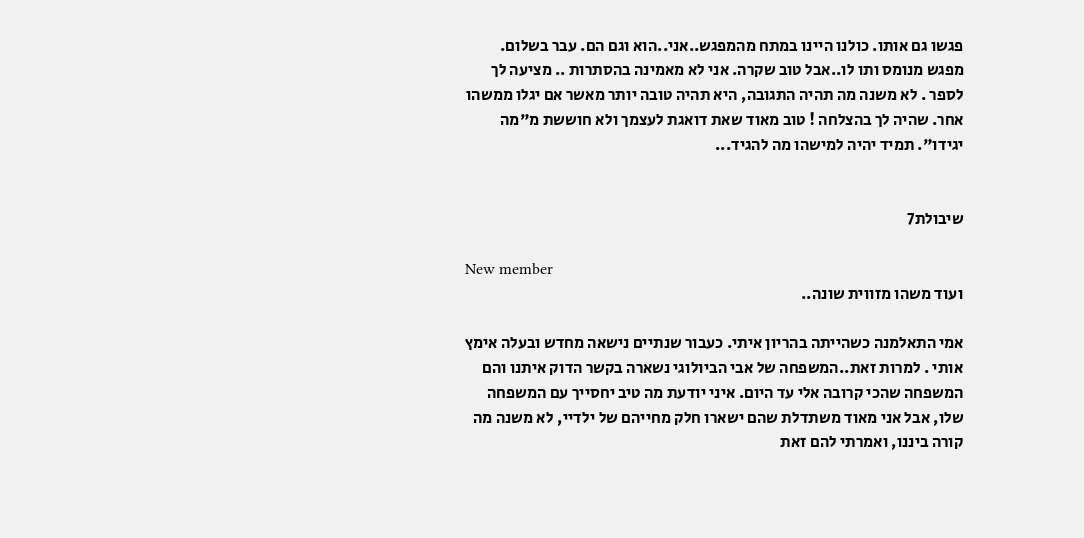פגשו גם אותו. כולנו היינו במתח מהמפגש..אני..הוא וגם הם. עבר בשלום. מפגש מנומס ותו לו..אבל טוב שקרה. אני לא מאמינה בהסתרות .. מציעה לך לספר . לא משנה מה תהיה התגובה, היא תהיה טובה יותר מאשר אם יגלו ממשהו אחר. שהיה לך בהצלחה ! טוב מאוד שאת דואגת לעצמך ולא חוששת מ"מה יגידו". תמיד יהיה למישהו מה להגיד...


שיבולת7

New member
ועוד משהו מזווית שונה..

אמי התאלמנה כשהייתה בהריון איתי. כעבור שנתיים נישאה מחדש ובעלה אימץ אותי . למרות זאת..המשפחה של אבי הביולוגי נשארה בקשר הדוק איתנו והם המשפחה שהכי קרובה אלי עד היום. איני יודעת מה טיב יחסייך עם המשפחה שלו, אבל אני מאוד משתדלת שהם ישארו חלק מחייהם של ילדיי, לא משנה מה קורה ביננו, ואמרתי להם זאת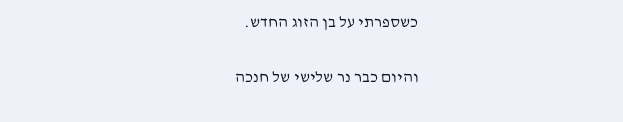כשספרתי על בן הזוג החדש.

והיום כבר נר שלישי של חנכה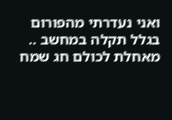ואני נעדרתי מהפורום בגלל תקלה במחשב .. מאחלת לכולם חג שמח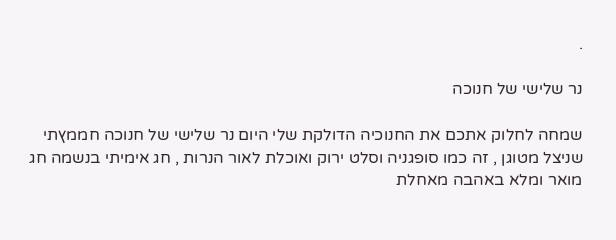.

נר שלישי של חנוכה

שמחה לחלוק אתכם את החנוכיה הדולקת שלי היום נר שלישי של חנוכה חממץתי שניצל מטוגן , זה כמו סופגניה וסלט ירוק ואוכלת לאור הנרות , חג אימיתי בנשמה חג מואר ומלא באהבה מאחלת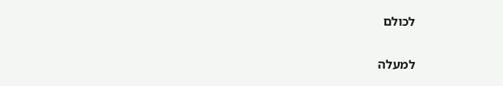לכולם

למעלה